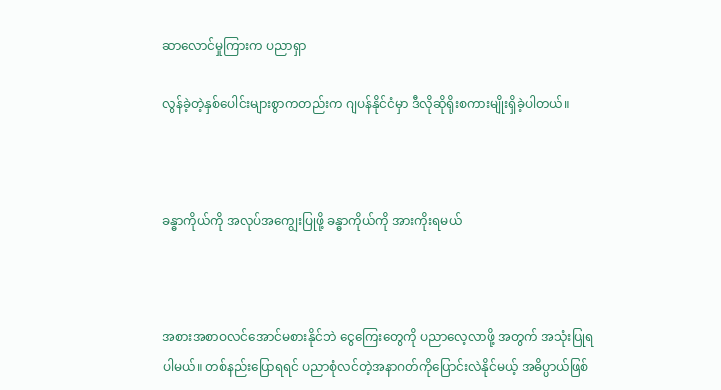ဆာလောင်မှုကြားက ပညာရှာ

လွန်ခဲ့တဲ့နှစ်ပေါင်းများစွာကတည်းက ဂျပန်နိုင်ငံမှာ ဒီလိုဆိုရိုးစကားမျိုးရှိခဲ့ပါတယ်။



ခန္ဓာကိုယ်ကို အလုပ်အကျွေးပြုဖို့ ခန္ဓာကိုယ်ကို အားကိုးရမယ်



အစားအစာဝလင်အောင်မစားနိုင်ဘဲ ငွေကြေးတွေကို ပညာလေ့လာဖို့ အတွက် အသုံးပြုရပါမယ်။ တစ်နည်းပြောရရင် ပညာစုံလင်တဲ့အနာဂတ်ကိုပြောင်းလဲနိုင်မယ့် အဓိပ္ပာယ်ဖြစ်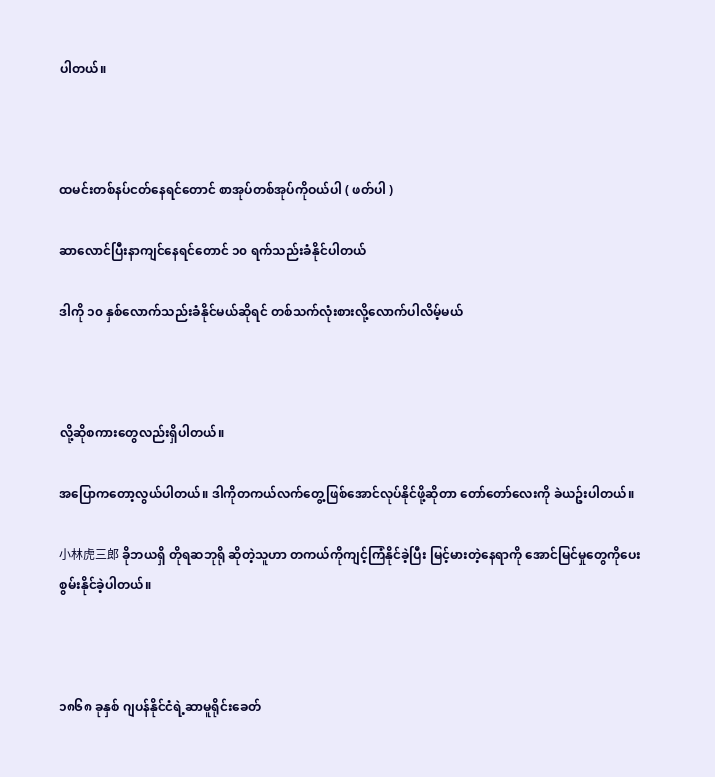ပါတယ်။



ထမင်းတစ်နပ်ငတ်နေရင်တောင် စာအုပ်တစ်အုပ်ကိုဝယ်ပါ ( ဖတ်ပါ )

ဆာလောင်ပြီးနာကျင်နေရင်တောင် ၁၀ ရက်သည်းခံနိုင်ပါတယ်

ဒါကို ၁၀ နှစ်လောက်သည်းခံနိုင်မယ်ဆိုရင် တစ်သက်လုံးစားလို့လောက်ပါလိမ့်မယ်



လို့ဆိုစကားတွေလည်းရှိပါတယ်။

အပြောကတော့လွယ်ပါတယ်။ ဒါကိုတကယ်လက်တွေ့ဖြစ်အောင်လုပ်နိုင်ဖို့ဆိုတာ တော်တော်လေးကို ခဲယဥ်းပါတယ်။

小林虎三郎 ခိုဘယရှိ တိုရဆဘုရို ဆိုတဲ့သူဟာ တကယ်ကိုကျင့်ကြံနိုင်ခဲ့ပြီး မြင့်မားတဲ့နေရာကို အောင်မြင်မှုတွေကိုပေးစွမ်းနိုင်ခဲ့ပါတယ်။



၁၈၆၈ ခုနှစ် ဂျပန်နိုင်ငံရဲ့ဆာမူရိုင်းခေတ်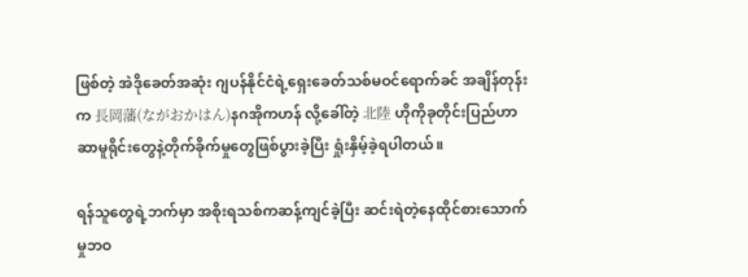ဖြစ်တဲ့ အဲဒိုခေတ်အဆုံး ဂျပန်နိုင်ငံရဲ့ရှေးခေတ်သစ်မဝင်ရောက်ခင် အချိန်တုန်းက 長岡藩(ながおかはん)နဂအိုကဟန် လို့ခေါ်တဲ့ 北陸 ဟိုကိုခုတိုင်းပြည်ဟာ ဆာမူရိုင်းတွေနဲ့တိုက်ခိုက်မှုတွေဖြစ်ပွားခဲ့ပြီး ရှုံးနှိမ့်ခဲ့ရပါတယ်။

ရန်သူတွေရဲ့ဘက်မှာ အစိုးရသစ်ကဆန့်ကျင်ခဲ့ပြီး ဆင်းရဲတဲ့နေထိုင်စားသောက်မှုဘဝ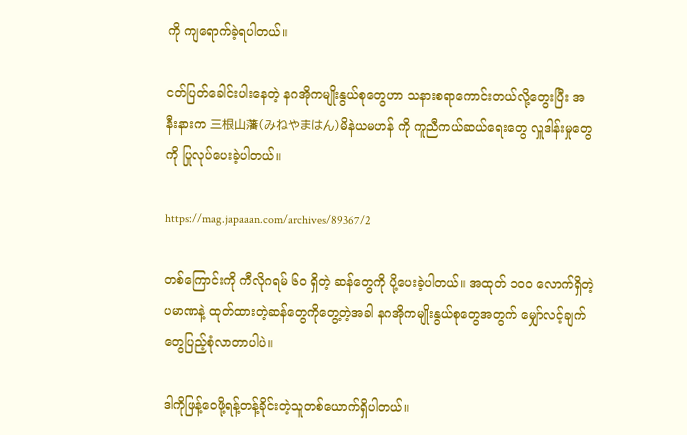ကို ကျရောက်ခဲ့ရပါတယ်။

ငတ်ပြတ်ခေါင်းပါးနေတဲ့ နဂအိုကမျိုးနွယ်စုတွေဟာ သနားစရာကောင်းတယ်လို့တွေးပြီး အနီးနားက 三根山藩(みねやまはん)မိနဲယမဟန် ကို ကူညီကယ်ဆယ်ရေးတွေ လှူဒါန်းမှုတွေကို ပြုလုပ်ပေးခဲ့ပါတယ်။

https://mag.japaaan.com/archives/89367/2

တစ်ကြောင်းကို ကီလိုဂရမ် ၆၀ ရှိတဲ့ ဆန်တွေကို ပို့ပေးခဲ့ပါတယ်။ အထုတ် ၁၀၀ လောက်ရှိတဲ့ ပမာဏနဲ့ ထုတ်ထားတဲ့ဆန်တွေကိုတွေ့တဲ့အခါ နဂအိုကမျိုးနွယ်စုတွေအတွက် မျှော်လင့်ချက်တွေပြည့်စုံလာတာပါပဲ။

ဒါကိုဖြန့်ဝေဖို့ရန့်တန့်ခိုင်းတဲ့သူတစ်ယောက်ရှိပါတယ်။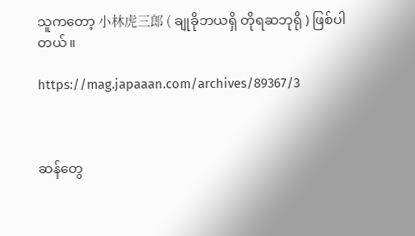သူကတော့ 小林虎三郎 ( ချုခိုဘယရှိ တိုရဆဘုရို ) ဖြစ်ပါတယ်။

https://mag.japaaan.com/archives/89367/3



ဆန်တွေ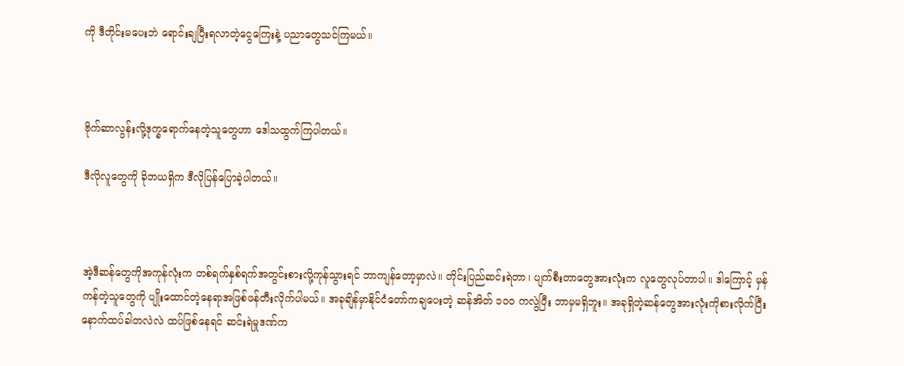ကို ဒီတိုင်းမပေးဘဲ ရောင်းချပြီးရလာတဲ့ငွေကြေးနဲ့ ပညာတွေသင်ကြမယ်။



ဗိုက်ဆာလွန်းလို့ဒုက္ခရောက်နေတဲ့သူတွေဟာ ဒေါသထွက်ကြပါတယ်။

ဒီလိုလူတွေကို ခိုဘယရှိက ဒီလိုပြန်ပြောခဲ့ပါတယ်။



အဲ့ဒီဆန်တွေကိုအကုန်လုံးက တစ်ရက်နှစ်ရက်အတွင်းစားလို့ကုန်သွားရင် ဘာကျန်တော့မှာလဲ။ တိုင်းပြည်ဆင်းရဲတာ၊ ပျက်စီးတာတွေအားလုံးက လူတွေလုပ်တာပါ။ ဒါကြောင့် မှန်ကန်တဲ့သူတွေကို ပျိုးထောင်တဲ့နေရာအဖြစ်ဖန်တီးလိုက်ပါမယ်။ အခုချိန်မှာနိုင်ငံတော်ကချပေးတဲ့ ဆန်အိတ် ၁၀၀ ကလွဲပြီး ဘာမှမရှိဘူး။ အခုရှိတဲ့ဆန်တွေအားလုံးကိုစားလိုက်ပြီး နောက်ထပ်ခါတလဲလဲ ထပ်ဖြစ်နေရင် ဆင်းရဲမှုဒဏ်က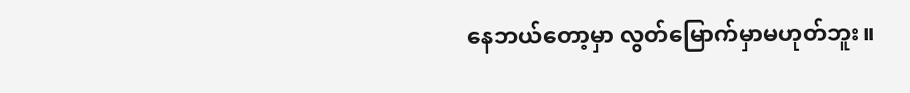နေဘယ်တော့မှာ လွတ်မြောက်မှာမဟုတ်ဘူး။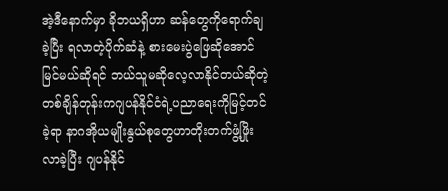အဲ့ဒီနောက်မှာ ခိုဘယရှိဟာ ဆန်တွေကိုရောက်ချခဲ့ပြီး ရလာတဲ့ပိုက်ဆံနဲ့ စားမေးပွဲဖြေဆိုအောင်မြင်မယ်ဆိုရင် ဘယ်သူမဆိုလေ့လာနိုင်တယ်ဆိုတဲ့ တစ်ချိန်တုန်းကဂျပန်နိုင်ငံရဲ့ပညာရေးကိုမြင့်တင်ခဲ့ရာ နာဂအိုယမျိုးနွယ်စုတွေဟာတိုးတက်ဖွံ့ဖြိုးလာခဲ့ပြီး ဂျပန်နိုင်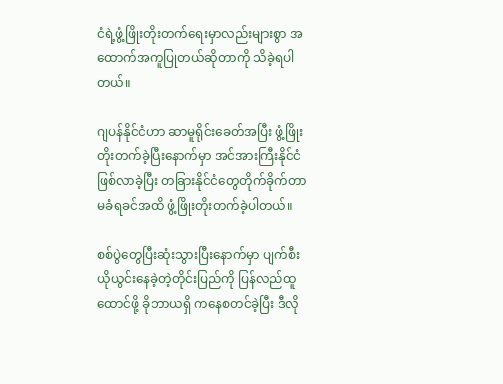ငံရဲ့ဖွံ့ဖြိုးတိုးတက်ရေးမှာလည်းများစွာ အထောက်အကူပြုတယ်ဆိုတာကို သိခဲ့ရပါတယ်။

ဂျပန်နိုင်ငံဟာ ဆာမူရိုင်းခေတ်အပြီး ဖွံ့ဖြိုးတိုးတက်ခဲ့ပြီးနောက်မှာ အင်အားကြီးနိုင်ငံဖြစ်လာခဲ့ပြီး တခြားနိုင်ငံတွေတိုက်ခိုက်တာမခံရခင်အထိ ဖွံ့ဖြိုးတိုးတက်ခဲ့ပါတယ်။

စစ်ပွဲတွေပြီးဆုံးသွားပြီးနောက်မှာ ပျက်စီးယိုယွင်းနေခဲ့တဲ့တိုင်းပြည်ကို ပြန်လည်ထူထောင်ဖို့ ခိုဘာယရှိ ကနေစတင်ခဲ့ပြီး ဒီလို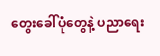တွေးခေါ်ပုံတွေနဲ့ ပညာရေး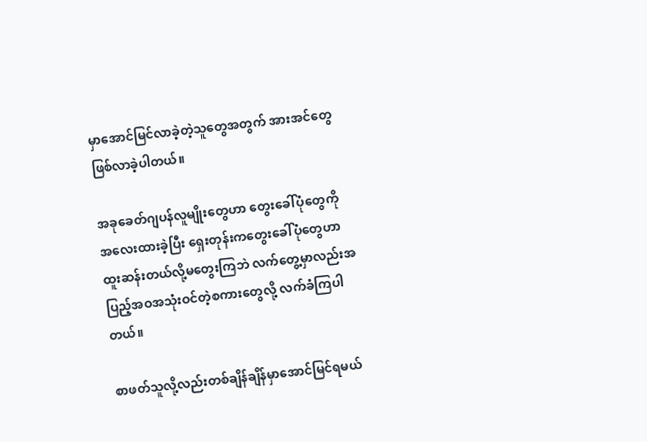မှာအောင်မြင်လာခဲ့တဲ့သူတွေအတွက် အားအင်တွေ ဖြစ်လာခဲ့ပါတယ်။

အခုခေတ်ဂျပန်လူမျိုးတွေဟာ တွေးခေါ်ပုံတွေကို အလေးထားခဲ့ပြီး ရှေးတုန်းကတွေးခေါ်ပုံတွေဟာ ထူးဆန်းတယ်လို့မတွေးကြဘဲ လက်တွေ့မှာလည်းအပြည့်အဝအသုံးဝင်တဲ့စကားတွေလို့ လက်ခံကြပါတယ်။

စာဖတ်သူလို့လည်းတစ်ချိန်ချိန်မှာအောင်မြင်ရမယ်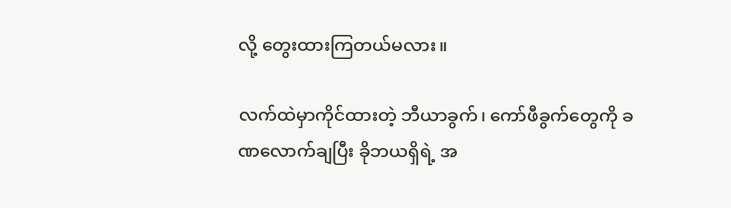လို့ တွေးထားကြတယ်မလား။

လက်ထဲမှာကိုင်ထားတဲ့ ဘီယာခွက်၊ ကော်ဖီခွက်တွေကို ခဏလောက်ချပြီး ခိုဘယရှိရဲ့ အ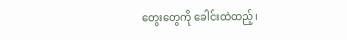တွေးတွေကို ခေါင်းထဲထည့်၊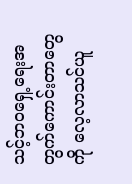သင့်ဘဝရှေ့ရေးအတွက်ကောင်းတာတွေကို လေ့လာသင်ယူ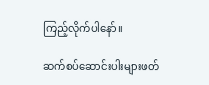ကြည့်လိုက်ပါနော်။

ဆက်စပ်ဆောင်းပါးများဖတ်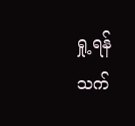ရှု့ရန်
သက်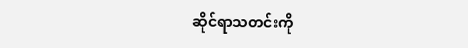ဆိုင်ရာသတင်းကို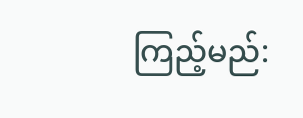ကြည့်မည်: